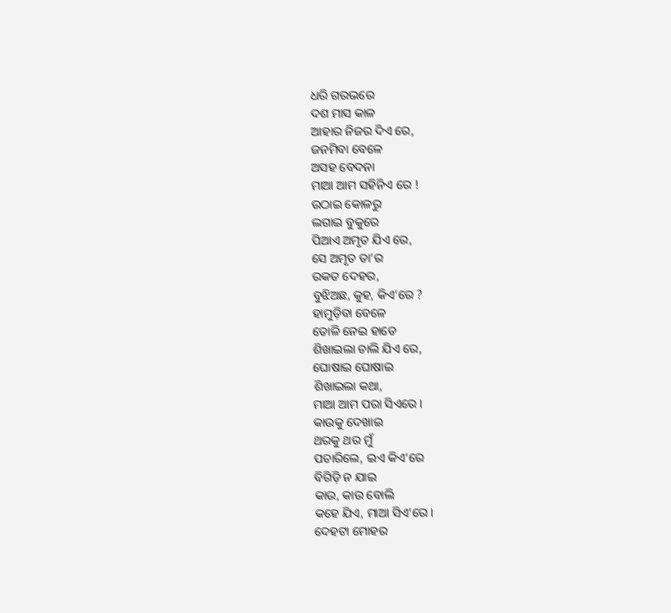ଧରି ଗରଭରେ
ଦଶ ମାସ କାଳ
ଆହାର ନିଜର ଦିଏ ରେ,
ଜନମିବା ବେଳେ
ଅସହ ବେଦନା
ମାଆ ଆମ ସହିନିଏ ରେ !
ଉଠାଇ କୋଳରୁ
ଲଗାଇ ବୁକୁରେ
ପିଆଏ ଅମୃତ ଯିଏ ରେ,
ସେ ଅମୃତ ତା’ର
ରକତ ଦେହର,
ବୁଝିଅଛ, କୁହ, କିଏ’ରେ ?
ହାମୁଡ଼ିବା ବେଳେ
ତୋଳି ନେଇ ହାତେ
ଶିଖାଇଲା ଚାଲି ଯିଏ ରେ,
ଘୋଷାଇ ଘୋଷାଇ
ଶିଖାଇଲା କଥା,
ମାଆ ଆମ ପରା ସିଏରେ ।
କାଉକୁ ଦେଖାଇ
ଥରକୁ ଥର ମୁଁ
ପଚାରିଲେ, ଇଏ କିଏ’ରେ
ବିଗିଡ଼ି ନ ଯାଇ
କାଉ, କାଉ ବୋଲି
କହେ ଯିଏ, ମାଆ ସିଏ’ରେ ।
ଦେହଟା ମୋହର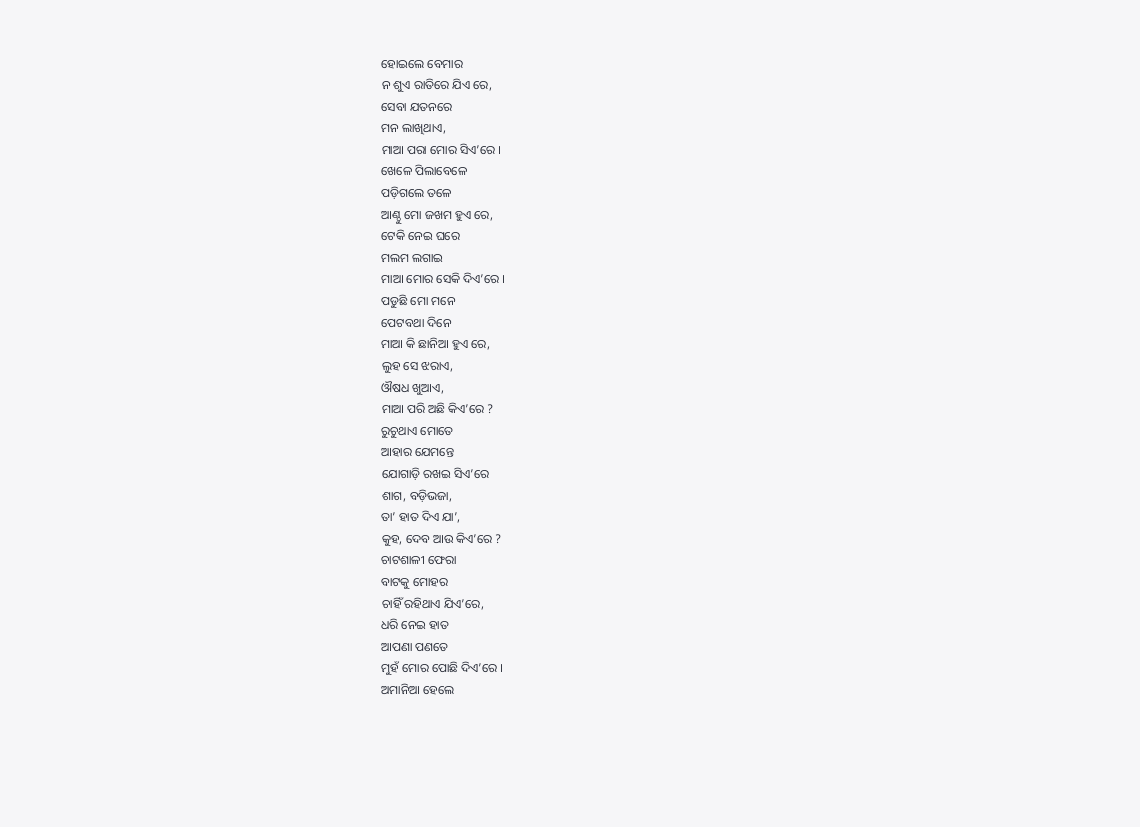ହୋଇଲେ ବେମାର
ନ ଶୁଏ ରାତିରେ ଯିଏ ରେ,
ସେବା ଯତନରେ
ମନ ଲାଖିଥାଏ,
ମାଆ ପରା ମୋର ସିଏ’ରେ ।
ଖେଳେ ପିଲାବେଳେ
ପଡ଼ିଗଲେ ତଳେ
ଆଣ୍ଠୁ ମୋ ଜଖମ ହୁଏ ରେ,
ଟେକି ନେଇ ଘରେ
ମଲମ ଲଗାଇ
ମାଆ ମୋର ସେକି ଦିଏ’ରେ ।
ପଡୁଛି ମୋ ମନେ
ପେଟବଥା ଦିନେ
ମାଆ କି ଛାନିଆ ହୁଏ ରେ,
ଲୁହ ସେ ଝରାଏ,
ଔଷଧ ଖୁଆଏ,
ମାଆ ପରି ଅଛି କିଏ’ରେ ?
ରୁଚୁଥାଏ ମୋତେ
ଆହାର ଯେମନ୍ତେ
ଯୋଗାଡ଼ି ରଖଇ ସିଏ’ରେ
ଶାଗ, ବଡ଼ିଭଜା,
ତା’ ହାତ ଦିଏ ଯା’,
କୁହ, ଦେବ ଆଉ କିଏ’ରେ ?
ଚାଟଶାଳୀ ଫେରା
ବାଟକୁ ମୋହର
ଚାହିଁ ରହିଥାଏ ଯିଏ’ରେ,
ଧରି ନେଇ ହାତ
ଆପଣା ପଣତେ
ମୁହଁ ମୋର ପୋଛି ଦିଏ’ରେ ।
ଅମାନିଆ ହେଲେ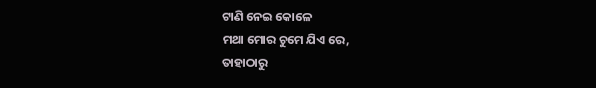ଟାଣି ନେଇ କୋଳେ
ମଥା ମୋର ଚୁମେ ଯିଏ ରେ,
ତାହାଠାରୁ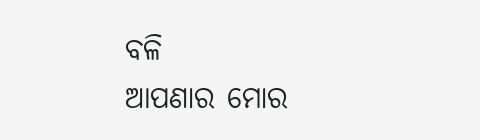ବଳି
ଆପଣାର ମୋର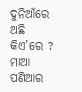ଦୁନିଆଁରେ ଅଛି କିଏ’ରେ ?
ମାଆ ପଣିଆର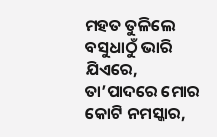ମହତ ତୁଳିଲେ
ବସୁଧାଠୁଁ ଭାରି ଯିଏରେ,
ତା’ପାଦରେ ମୋର
କୋଟି ନମସ୍କାର,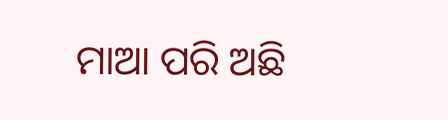ମାଆ ପରି ଅଛି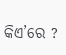କିଏ’ରେ ?